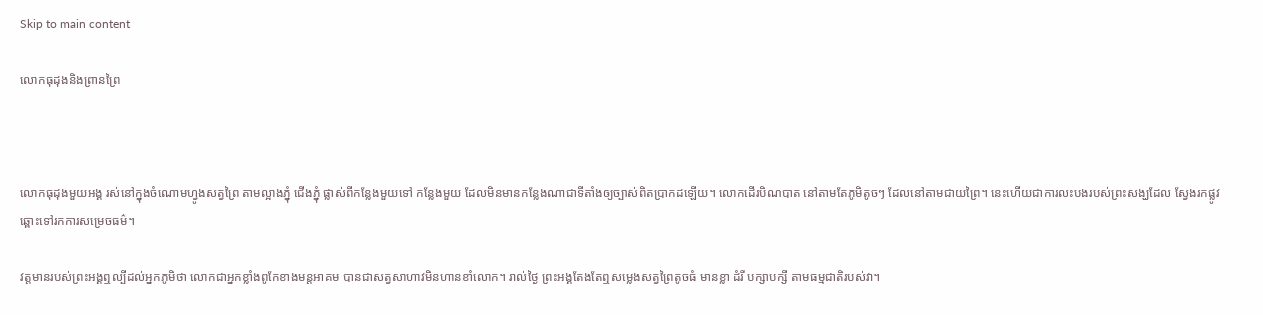Skip to main content

លោកធុដុងនិងព្រានព្រៃ



លោកធុដុងមួយអង្គ រស់នៅក្នុងចំណោមហ្វូងសត្វព្រៃ តាមល្អាងភ្នុំ ជេីងភ្នុំ ផ្លាស់ពីកន្លែងមួយទៅ កន្លែងមួយ ដែលមិនមានកន្លែងណាជាទីតាំងឲ្យច្បាស់ពិតប្រាកដឡេីយ។ លោកដេីរបិណបាត នៅតាមតែភូមិតូចៗ ដែលនៅតាមជាយព្រៃ។ នេះហេីយជាការលះបងរបស់ព្រះសង្ឃដែល ស្វែងរកផ្លូវឆ្ពោះទៅរកការសម្រេចធម៌។

វត្តមានរបស់ព្រះអង្គឮល្បីដល់អ្នកភូមិថា លោកជាអ្នកខ្លាំងពូកែខាងមន្តអាគម បានជាសត្វសាហាវមិនហានខាំលោក។ រាល់ថ្ងៃ ព្រះអង្គតែងតែឮសម្លេងសត្វព្រៃតូចធំ មានខ្លា ដំរី បក្សាបក្សី តាមធម្មជាតិរបស់វា។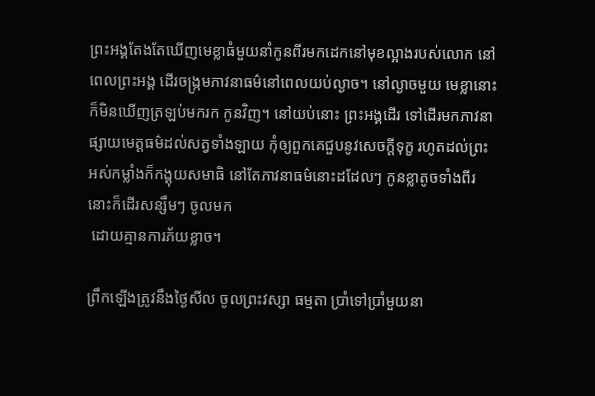ព្រះអង្គតែងតែឃេីញមេខ្លាធំមួយនាំកូនពីរមកដេកនៅមុខល្អាងរបស់លោក នៅពេលព្រះអង្គ ដេីរចង្រ្កមភាវនាធម៌នៅពេលយប់ល្ងាច។ នៅល្ងាចមួយ មេខ្លានោះក៏មិនឃេីញត្រឡប់មករក កូនវិញ។ នៅយប់នោះ ព្រះអង្គដេីរ ទៅដេីរមកភាវនាផ្សាយមេត្តធម៌ដល់សត្វទាំងឡាយ កំុឲ្យពួកគេជួបនូវសេចក្តីទុក្ខ រហូតដល់ព្រះ អស់កម្លាំងក៏កង្គុយសមាធិ នៅតែភាវនាធម៌នោះដដែលៗ កូនខ្លាតូចទាំងពីរនោះក៏ដេីរសន្សឹមៗ ចូលមក
 ដោយគ្មានការភ័យខ្លាច។

ព្រឹកឡេីងត្រូវនឹងថ្ងៃសីល ចូលព្រះវស្សា ធម្មតា ប្រាំទៅប្រាំមួយនា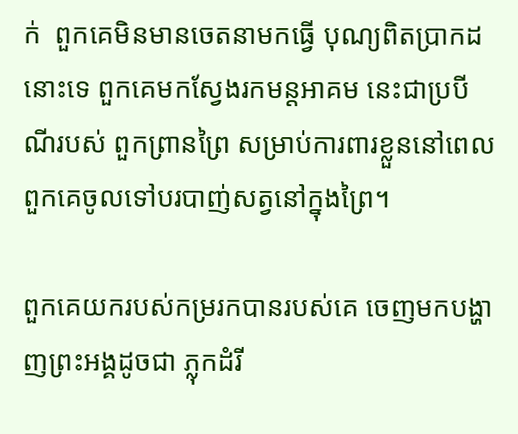ក់  ពួកគេមិនមានចេតនាមកធ្វេី បុណ្យពិតប្រាកដនោះទេ ពួកគេមកស្វែងរកមន្តអាគម នេះជាប្របីណីរបស់ ពួកព្រានព្រៃ សម្រាប់ការពារខ្លួននៅពេលពួកគេចូលទៅបរបាញ់សត្វនៅក្នុងព្រៃ។

ពួកគេយករបស់កម្ររកបានរបស់គេ ចេញមកបង្ហាញព្រះអង្គដូចជា ភ្លុកដំរី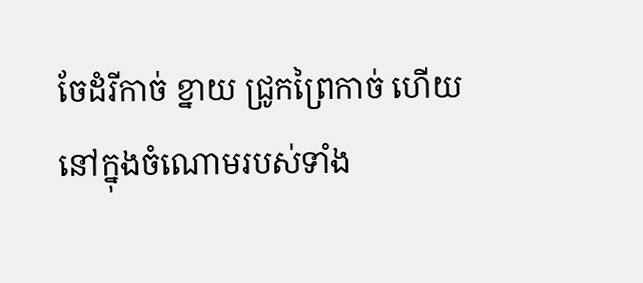ចែដំរីកាច់ ខ្នាយ ជ្រូកព្រៃកាច់ ហេីយនៅក្នុងចំណោមរបស់ទាំង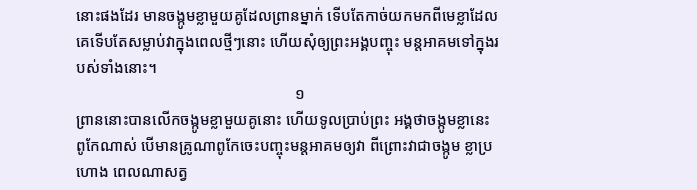នោះផងដែរ មានចង្កូមខ្លាមួយគូដែលព្រានម្នាក់ ទេីបតែកាច់យកមកពីមេខ្លាដែលគេទេីបតែសម្លាប់វាក្នុងពេលថ្មីៗនោះ ហេីយសំុឲ្យព្រះអង្គបញ្ចុះ មន្តអាគមទៅក្នុងរបស់ទាំងនោះ។
                                                        ១
ព្រាននោះបានលេីកចង្កូមខ្លាមួយគូនោះ ហេីយទូលប្រាប់ព្រះ អង្គថាចង្កូមខ្លានេះពូកែណាស់ បេីមានគ្រូណាពូកែចេះបញ្ចុះមន្តអាគមឲ្យវា ពីព្រោះវាជាចង្កូម ខ្លាប្រហោង ពេលណាសត្វ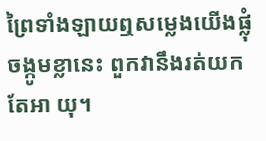ព្រៃទាំងឡាយឮសម្លេងយេីងផ្លុំចង្កូមខ្លានេះ ពួកវានឹងរត់យកតែអា យុ។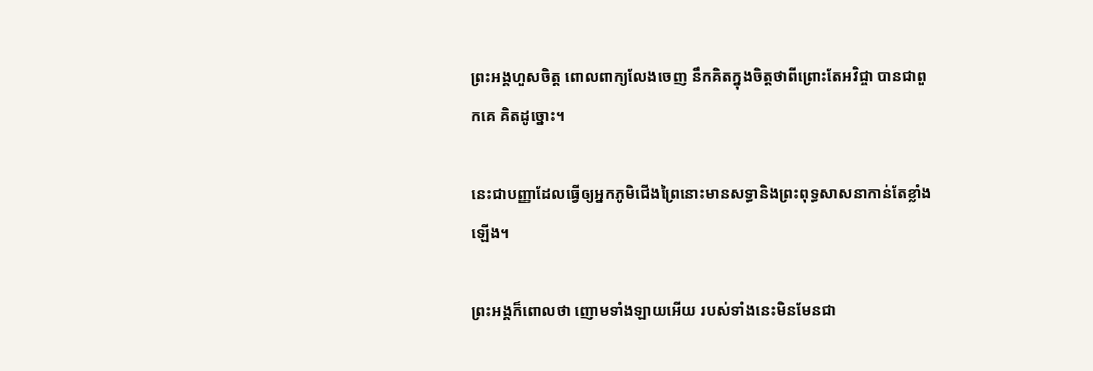ព្រះអង្គហួសចិត្ត ពោលពាក្យលែងចេញ នឹកគិតក្នុងចិត្តថាពីព្រោះតែអវិជ្ចា បានជាពួកគេ គិតដូច្នោះ។

នេះជាបញ្ញាដែលធ្វេីឲ្យអ្នកភូមិជេីងព្រៃនោះមានសទ្ធានិងព្រះពុទ្ធសាសនាកាន់តែខ្លាំងឡេីង។

ព្រះអង្គក៏ពោលថា ញោមទាំងឡាយអេីយ របស់ទាំងនេះមិនមែនជា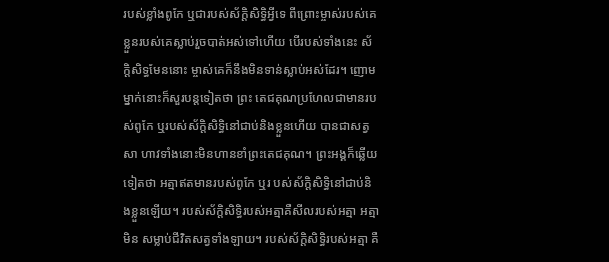របស់ខ្លាំងពូកែ ឬជារបស់ស័ក្តិសិទ្ធិអ្វីទេ ពីព្រោះម្ចាស់របស់គេ ខ្លួនរបស់គេស្លាប់រួចបាត់អស់ទៅហេីយ បេីរបស់ទាំងនេះ ស័ក្តិសិទ្ធមែននោះ ម្ចាស់គេក៏នឹងមិនទាន់ស្លាប់អស់ដែរ។ ញោមម្នាក់នោះក៏សួរបន្តទៀតថា ព្រះ តេជគុណប្រហែលជាមានរបស់ពូកែ ឬរបស់ស័ក្តិសិទ្ធិនៅជាប់និងខ្លួនហេីយ បានជាសត្វសា ហាវទាំងនោះមិនហានខាំព្រះតេជគុណ។ ព្រះអង្គក៏ឆ្លេីយទៀតថា អត្មាឥតមានរបស់ពូកែ ឬរ បស់ស័ក្តិសិទ្ធិនៅជាប់និងខ្លួនឡេីយ។ របស់ស័ក្តិសិទ្ធិរបស់អត្មាគឺសីលរបស់អត្មា អត្មាមិន សម្លាប់ជីវិតសត្វទាំងឡាយ។ របស់ស័ក្តិសិទ្ធិរបស់អត្មា គឺ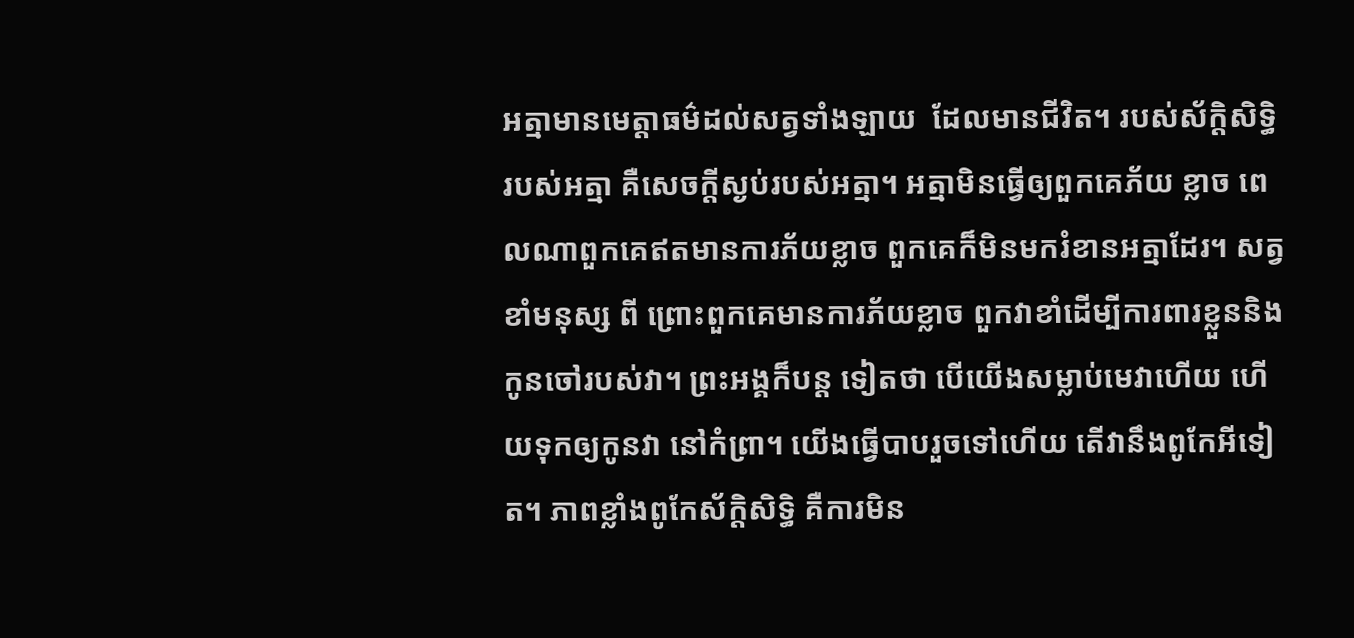អត្មាមានមេត្តាធម៌ដល់សត្វទាំងឡាយ  ដែលមានជីវិត។ របស់ស័ក្តិសិទ្ធិរបស់អត្មា គឺសេចក្តីស្ងប់របស់អត្មា។ អត្មាមិនធ្វេីឲ្យពួកគេភ័យ ខ្លាច ពេលណាពួកគេឥតមានការភ័យខ្លាច ពួកគេក៏មិនមករំខានអត្មាដែរ។ សត្វខាំមនុស្ស ពី ព្រោះពួកគេមានការភ័យខ្លាច ពួកវាខាំដេីម្បីការពារខ្លួននិងកូនចៅរបស់វា។ ព្រះអង្គក៏បន្ត ទៀតថា បេីយេីងសម្លាប់មេវាហេីយ ហេីយទុកឲ្យកូនវា នៅកំព្រា។ យេីងធ្វេីបាបរួចទៅហេីយ តេីវានឹងពូកែអីទៀត។ ភាពខ្លាំងពូកែស័ក្តិសិទិ្ធ គឺការមិន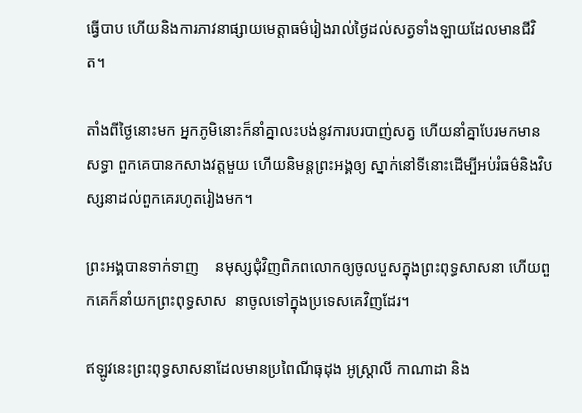ធ្វេីបាប ហេីយនិងការភាវនាផ្សាយមេត្តាធម៌រៀងរាល់ថ្ងៃដល់សត្វទាំងឡាយដែលមានជីវិត។

តាំងពីថ្ងៃនោះមក អ្នកភូមិនោះក៏នាំគ្នាលះបង់នូវការបរបាញ់សត្វ ហេីយនាំគ្នាបែរមកមានសទ្ធា ពួកគេបានកសាងវត្តមួយ ហេីយនិមន្តព្រះអង្គឲ្យ ស្នាក់នៅទីនោះដេីម្បីអប់រំធម៌និងវិបស្សនាដល់ពួកគេរហូតរៀងមក។

ព្រះអង្គបានទាក់ទាញ    នមុស្សជំុវិញពិភពលោកឲ្យចូលបួសក្នុងព្រះពុទ្ធសាសនា ហេីយពួកគេក៏នាំយកព្រះពុទ្ធសាស  នាចូលទៅក្នុងប្រទេសគេវិញដែរ។

ឥឡូវនេះព្រះពុទ្ធសាសនាដែលមានប្រពៃណីធុដុង អូស្ត្រាលី កាណាដា និង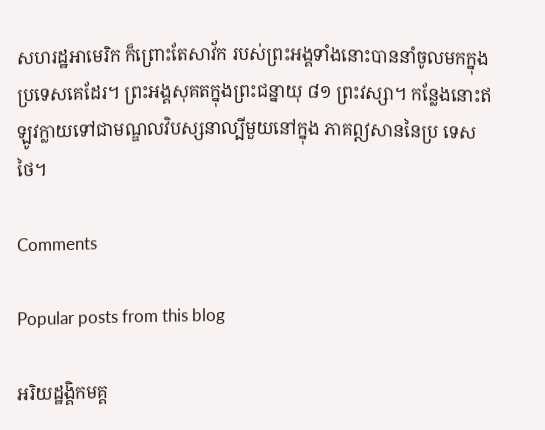សហរដ្ឋអាមេរិក ក៏ព្រោះតែសាវ័ក របស់ព្រះអង្គទាំងនោះបាននាំចូលមកក្នុងប្រទេសគេដែរ។ ព្រះអង្គសុគតក្នុងព្រះជន្នាយុ ៨១ ព្រះវស្សា។ កន្លែងនោះឥឡូវក្លាយទៅជាមណ្ឌលវិបស្សនាល្បីមួយនៅក្នុង ភាគឦសាននៃប្រ ទេសថៃ។

Comments

Popular posts from this blog

អរិយដ្ឋង្គិកមគ្គ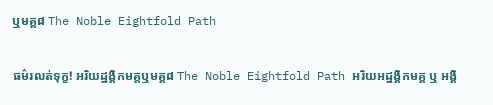ឬមគ្គ៨ The Noble Eightfold Path

ធម៌រលត់ទុក្ខ! អរិយដ្ឋង្គិកមគ្គឬមគ្គ៨ The Noble Eightfold Path អរិយអដ្ឋង្គិកមគ្គ ឬ អង្គិ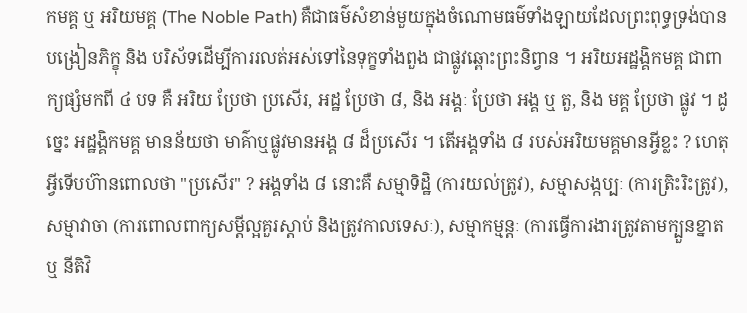កមគ្គ ឬ អរិយមគ្គ (The Noble Path) គឺជាធម៌សំខាន់មួយក្នុងចំណោមធម៌ទាំងឡាយដែលព្រះពុទ្ធទ្រង់បានបង្រៀនភិក្ខុ និង បរិស័ទដើម្បីការរលត់អស់ទៅនៃទុក្ខទាំងពួង ជាផ្លូវឆ្ពោះព្រះនិព្វាន ។ អរិយអដ្ឋង្គិកមគ្គ ជាពាក្យផ្សំមកពី ៤ បទ គឺ អរិយ ប្រែថា ប្រសើរ, អដ្ឋ ប្រែថា ៨, និង អង្គៈ ប្រែថា អង្គ ឬ តួ, និង មគ្គ ប្រែថា ផ្លូវ ។ ដូច្នេះ អដ្ឋង្គិកមគ្គ មានន័យថា មាគ៌ាឬផ្លូវមានអង្គ ៨ ដ៏ប្រសើរ ។ តើអង្គទាំង ៨ របស់អរិយមគ្គមានអ្វីខ្លះ ? ហេតុអ្វីទើបហ៊ានពោលថា "ប្រសើរ" ? អង្គទាំង ៨ នោះគឺ សម្មាទិដ្ឋិ (ការយល់ត្រូវ), សម្មាសង្កប្បៈ (ការត្រិះរិះត្រូវ), សម្មាវាចា (ការពោលពាក្យសម្តីល្អគួរស្តាប់ និងត្រូវកាលទេសៈ), សម្មាកម្មន្តៈ (ការធ្វើការងារត្រូវតាមក្បួនខ្នាត ឬ នីតិវិ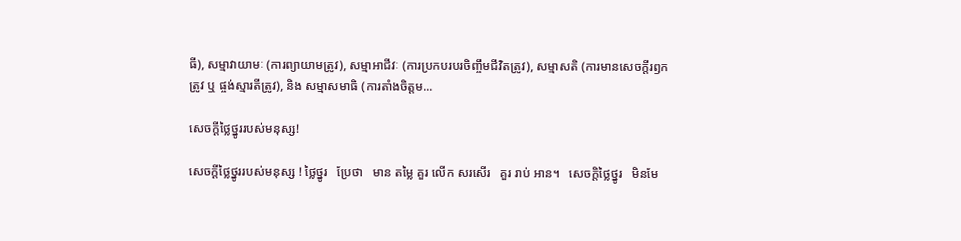ធី), សម្មាវាយាមៈ (ការព្យាយាមត្រូវ), សម្មាអាជីវៈ (ការប្រកបរបរចិញ្ចឹមជីវិតត្រូវ), សម្មាសតិ (ការមានសេចក្តីរឭកត្រូវ ឬ ផ្ចង់ស្មារតីត្រូវ), និង សម្មាសមាធិ (ការតាំងចិត្តម...

សេចក្តីថ្លៃថ្នូររបស់មនុស្ស!

សេចក្តីថ្លៃថ្នូររបស់មនុស្ស ! ថ្លៃថ្នូរ   ប្រែថា   មាន តម្លៃ គួរ លើក សរសើរ   គួរ រាប់ អាន។   សេចក្តិថ្លៃថ្នូរ   មិនមែ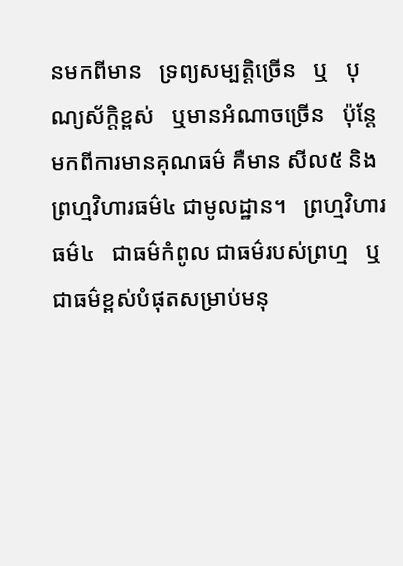នមកពីមាន   ទ្រព្យសម្បត្តិច្រេីន   ឬ   បុណ្យស័ក្តិខ្ពស់   ឬមានអំណាចច្រេីន   ប៉ុន្តែមកពីការមានគុណធម៌ គឺមាន សីល៥ និងព្រហ្មវិហារធម៌៤ ជាមូលដ្ឋាន។   ព្រហ្មវិហារធម៌៤   ជាធម៌កំពូល ជាធម៌របស់ព្រហ្ម   ឬ ជាធម៌ខ្ពស់បំផុតសម្រាប់មនុ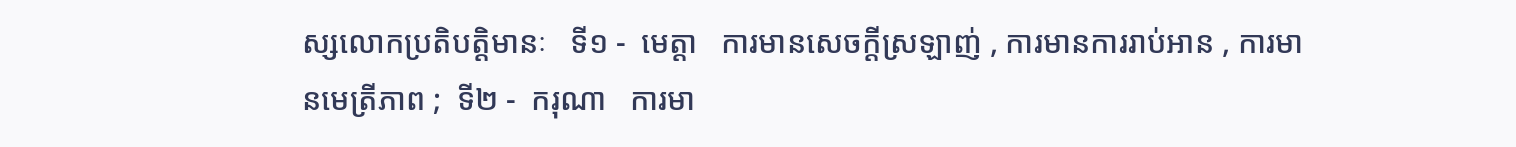ស្សលោកប្រតិបត្តិមានៈ   ទី១ -  មេត្តា   ការមានសេចក្តីស្រឡាញ់ , ការមានការរាប់អាន , ការមានមេត្រីភាព ;  ទី២ -  ករុណា   ការមា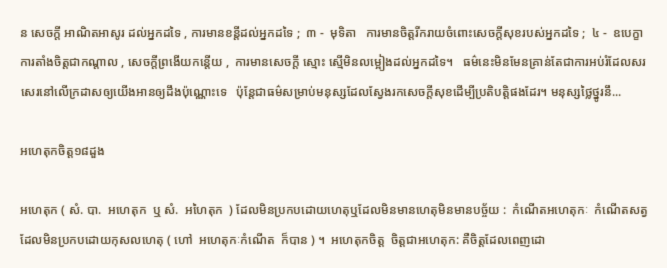ន សេចក្ដី អាណិតអាសូរ ដល់អ្នកដទៃ , ការមានខន្តីដល់អ្នកដទៃ ;  ៣ -  មុទិតា   ការមានចិត្តរីករាយចំពោះសេចក្ដីសុខរបស់អ្នកដទៃ ;  ៤ -  ឧបេក្ខា   ការតាំងចិត្តជាកណ្ដាល , សេចក្ដីព្រងើយកន្តើយ ,  ការមានសេចក្ដី ស្មោះ ស្មើមិនលម្អៀងដល់អ្នកដទៃ។   ធម៌នេះមិនមែនគ្រាន់តែជាការអប់រំដែលសរសេរនៅលេីក្រដាសឲ្យយេីងអានឲ្យដឹងប៉ុណ្ណោះទេ   ប៉ុន្តែជាធម៌សម្រាប់មនុស្សដែលស្វែងរកសេចក្តីសុខដេីម្បីប្រតិបត្តិផងដែរ។ មនុស្សថ្លៃថ្នូរនឹ...

អហេតុកចិត្ត១៨ដួង

អហេតុក ( សំ. បា.  អហេតុក  ឬ សំ.  អហៃតុក  ) ដែលមិនប្រកបដោយហេតុឬដែលមិនមានហេតុមិនមានបច្ច័យ :  កំណើតអហេតុកៈ  កំណើតសត្វដែលមិនប្រកបដោយកុសលហេតុ ( ហៅ  អហេតុកៈកំណើត  ក៏បាន ) ។  អហេតុកចិត្ត  ចិត្តជាអហេតុក: គឺចិត្តដែលពេញដោ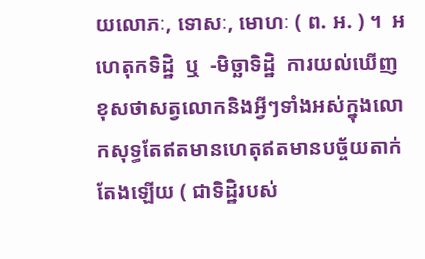យលោភៈ, ទោសៈ, មោហៈ ( ព. អ. ) ។  អហេតុកទិដ្ឋិ  ឬ  -មិច្ឆាទិដ្ឋិ  ការយល់ឃើញខុសថាសត្វលោកនិងអ្វីៗទាំងអស់ក្នុងលោកសុទ្ធតែឥតមានហេតុឥតមានបច្ច័យតាក់តែងឡើយ ( ជាទិដ្ឋិរបស់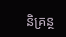និគ្រន្ថ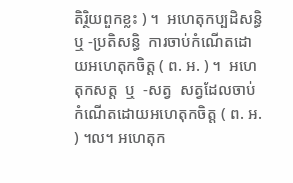តិរិ្ថយពួកខ្លះ ) ។  អហេតុកប្បដិសន្ធិ ឬ -ប្រតិសន្ធិ  ការចាប់កំណើតដោយអហេតុកចិត្ត ( ព. អ. ) ។  អហេតុកសត្ត  ឬ  -សត្វ  សត្វដែលចាប់កំណើតដោយអហេតុកចិត្ត ( ព. អ. ) ។ល។ អហេតុក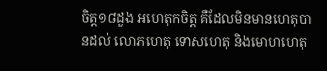ចិត្ត១៨ដួង អហេតុកចិត្ត គឺដែលមិនមានហេតុបានដល់ លោភហេតុ ទោសហេតុ និងមោហហេតុ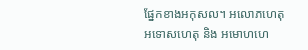ផ្នែកខាងអកុសល។ អលោភហេតុ អទោសហេតុ និង អមោហហេ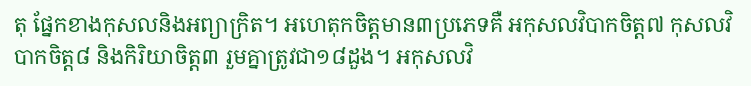តុ ផ្នែកខាងកុសលនិងអព្យាក្រិត។ អហេតុកចិត្តមាន៣ប្រភេទគឺ អកុសលវិបាកចិត្ត៧ កុសលវិបាកចិត្ត៨ និងកិរិយាចិត្ត៣ រួមគ្នាត្រូវជា១៨ដួង។ អកុសលវិ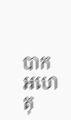បាកអហេតុ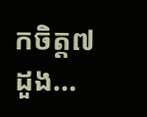កចិត្ត៧ដួង...